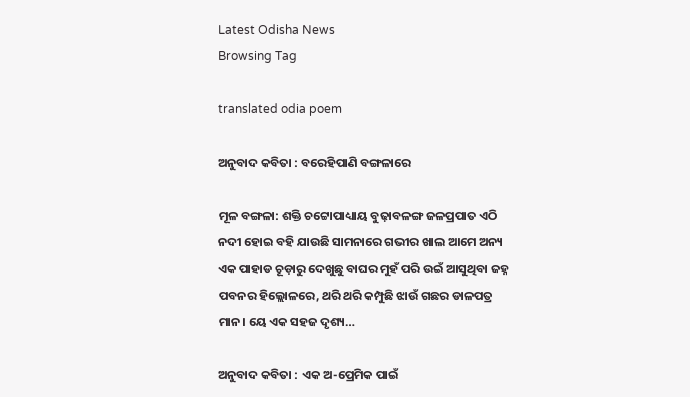Latest Odisha News
Browsing Tag

translated odia poem

ଅନୁବାଦ କବିତା : ବରେହିପାଣି ବଙ୍ଗଳାରେ

ମୂଳ ବଙ୍ଗଳା: ଶକ୍ତି ଚଟ୍ଟୋପାଧ୍ୟାୟ ବୁଢ଼ାବଳଙ୍ଗ ଜଳପ୍ରପାତ ଏଠି ନଦୀ ହୋଇ ବହି ଯାଉଛି ସାମନାରେ ଗଭୀର ଖାଲ ଆମେ ଅନ୍ୟ ଏକ ପାହାଡ ଚୂଡ଼ାରୁ ଦେଖୁଛୁ ବାଘର ମୁହଁ ପରି ଉଇଁ ଆସୁଥିବା ଜହ୍ନ ପବନର ହିଲ୍ଲୋଳରେ, ଥରି ଥରି କମ୍ପୁଛି ଝାଉଁ ଗଛର ଡାଳପତ୍ର ମାନ। ୟେ ଏକ ସହଜ ଦୃଶ୍ୟ…

ଅନୁବାଦ କବିତା : ଏକ ଅ-ପ୍ରେମିକ ପାଇଁ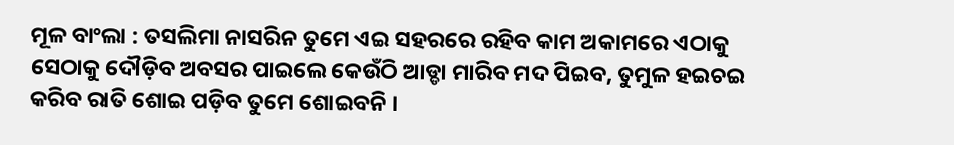ମୂଳ ବାଂଲା : ତସଲିମା ନାସରିନ ତୁମେ ଏଇ ସହରରେ ରହିବ କାମ ଅକାମରେ ଏଠାକୁ ସେଠାକୁ ଦୌଡ଼ିବ ଅବସର ପାଇଲେ କେଉଁଠି ଆଡ୍ଡା ମାରିବ ମଦ ପିଇବ, ତୁମୁଳ ହଇଚଇ କରିବ ରାତି ଶୋଇ ପଡ଼ିବ ତୁମେ ଶୋଇବନି ।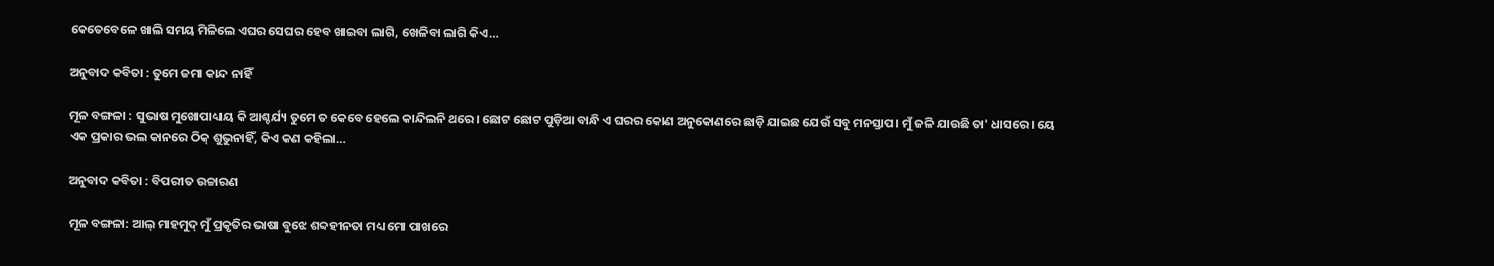କେତେବେଳେ ଖାଲି ସମୟ ମିଳିଲେ ଏଘର ସେଘର ହେବ ଖାଇବା ଲାଗି, ଖେଳିବା ଲାଗି କିଏ…

ଅନୁବାଦ କବିତା : ତୁମେ ଜମା କାନ୍ଦ ନାହିଁ

ମୂଳ ବଙ୍ଗଳା : ସୁଭାଷ ମୁଖୋପାଧ୍ୟାୟ କି ଆଶ୍ଚର୍ଯ୍ୟ ତୁମେ ତ କେବେ ହେଲେ କାନ୍ଦିଲନି ଥରେ। ଛୋଟ ଛୋଟ ପୁଡ଼ିଆ ବାନ୍ଧି ଏ ଘରର କୋଣ ଅନୁକୋଣରେ ଛାଡ଼ି ଯାଇଛ ଯେଉଁ ସବୁ ମନସ୍ତାପ। ମୁଁ ଜଳି ଯାଉଛି ତା' ଧାସରେ। ୟେ ଏକ ପ୍ରକାର ଭଲ କାନରେ ଠିକ୍ ଶୁଭୁନାହିଁ, କିଏ କଣ କହିଲା…

ଅନୁବାଦ କବିତା : ବିପରୀତ ଉଚ୍ଚାରଣ

ମୂଳ ବଙ୍ଗଳା: ଆଲ୍ ମାହମୁଦ୍ ମୁଁ ପ୍ରକୃତିର ଭାଷା ବୁଝେ ଶବ୍ଦହୀନତା ମଧ୍ୟ ମୋ ପାଖରେ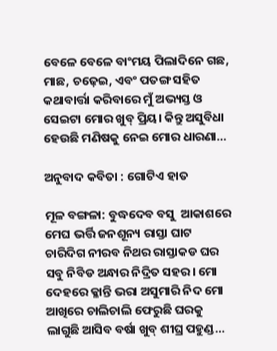ବେଳେ ବେଳେ ବାଂମୟ ପିଲାଦିନେ ଗଛ, ମାଛ, ଚଢ଼େଇ, ଏବଂ ପତଙ୍ଗ ସହିତ କଥାବାର୍ତ୍ତା କରିବାରେ ମୁଁ ଅଭ୍ୟସ୍ତ ଓ ସେଇଟା ମୋର ଖୁବ୍ ପ୍ରିୟ। କିନ୍ତୁ ଅସୁବିଧା ହେଉଛି ମଣିଷକୁ ନେଇ ମୋର ଧାରଣା…

ଅନୁବାଦ କବିତା : ଗୋଟିଏ ହାତ

ମୂଳ ବଙ୍ଗଳା: ବୁଦ୍ଧଦେବ ବସୁ  ଆକାଶରେ ମେଘ ଭର୍ତ୍ତି ଜନଶୂନ୍ୟ ରାସ୍ତା ଘାଟ ଚାରିଦିଗ ନୀରବ ନିଥର ରାସ୍ତାକଡ ଘର ସବୁ ନିବିଡ ଅନ୍ଧାର ନିଦ୍ରିତ ସହର। ମୋ ଦେହରେ କ୍ଳାନ୍ତି ଭରା ଅସୁମାରି ନିଦ ମୋ ଆଖିରେ ଚାଲିଚାଲି ଫେରୁଛି ଘରକୁ ଲାଗୁଛି ଆସିବ ବର୍ଷା ଖୁବ୍ ଶୀଘ୍ର ପହୁଣ୍ଡ…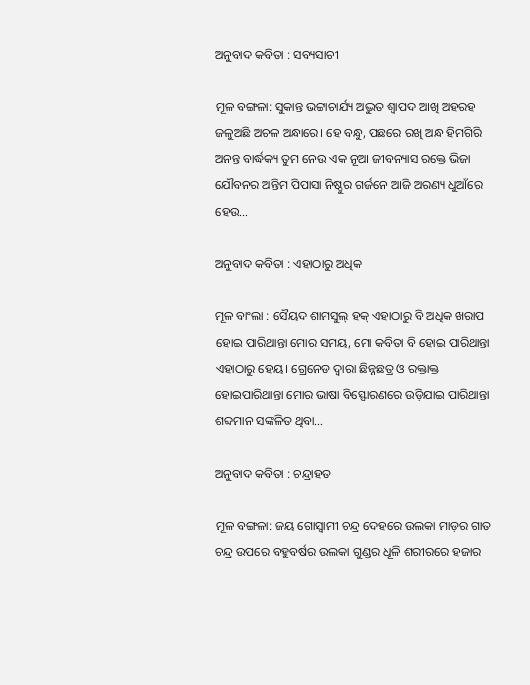ଅନୁବାଦ କବିତା : ସବ୍ୟସାଚୀ

ମୂଳ ବଙ୍ଗଳା: ସୁକାନ୍ତ ଭଟ୍ଟାଚାର୍ଯ୍ୟ ଅଦ୍ଭୁତ ଶ୍ୱାପଦ ଆଖି ଅହରହ ଜଳୁଅଛି ଅଚଳ ଅନ୍ଧାରେ। ହେ ବନ୍ଧୁ, ପଛରେ ରଖି ଅନ୍ଧ ହିମଗିରି ଅନନ୍ତ ବାର୍ଦ୍ଧକ୍ୟ ତୁମ ନେଉ ଏକ ନୂଆ ଜୀବନ୍ୟାସ ରକ୍ତେ ଭିଜା ଯୌବନର ଅନ୍ତିମ ପିପାସା ନିଷ୍ଠୁର ଗର୍ଜନେ ଆଜି ଅରଣ୍ୟ ଧୁଆଁରେ ହେଉ…

ଅନୁବାଦ କବିତା : ଏହାଠାରୁ ଅଧିକ

ମୂଳ ବାଂଲା : ସୈୟଦ ଶାମସୁଲ୍ ହକ୍ ଏହାଠାରୁ ବି ଅଧିକ ଖରାପ ହୋଇ ପାରିଥାନ୍ତା ମୋର ସମୟ, ମୋ କବିତା ବି ହୋଇ ପାରିଥାନ୍ତା ଏହାଠାରୁ ହେୟ। ଗ୍ରେନେଡ ଦ୍ୱାରା ଛିନ୍ନଛତ୍ର ଓ ରକ୍ତାକ୍ତ ହୋଇପାରିଥାନ୍ତା ମୋର ଭାଷା ବିସ୍ଫୋରଣରେ ଉଡ଼ିଯାଇ ପାରିଥାନ୍ତା ଶବ୍ଦମାନ ସଙ୍କଳିତ ଥିବା…

ଅନୁବାଦ କବିତା : ଚନ୍ଦ୍ରାହତ

ମୂଳ ବଙ୍ଗଳା: ଜୟ ଗୋସ୍ୱାମୀ ଚନ୍ଦ୍ର ଦେହରେ ଉଲକା ମାଡ଼ର ଗାତ ଚନ୍ଦ୍ର ଉପରେ ବହୁବର୍ଷର ଉଲକା ଗୁଣ୍ଡର ଧୂଳି ଶରୀରରେ ହଜାର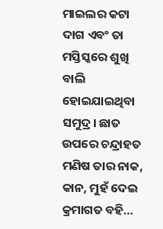ମାଇଲର କଟା ଦାଗ ଏବଂ ତା ମସ୍ତିସ୍କରେ ଶୁଖି ବାଲି ହୋଇଯାଇଥିବା ସମୁଦ୍ର। ଛାତ ଉପରେ ଚନ୍ଦ୍ରାହତ ମଣିଷ ତାର ନାକ, କାନ, ମୁହଁ ଦେଇ କ୍ରମାଗତ ବହି…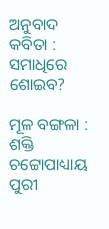ଅନୁବାଦ କବିତା : ସମାଧିରେ ଶୋଇବ?

ମୂଳ ବଙ୍ଗଳା : ଶକ୍ତି ଚଟ୍ଟୋପାଧ୍ୟାୟ ପୁରୀ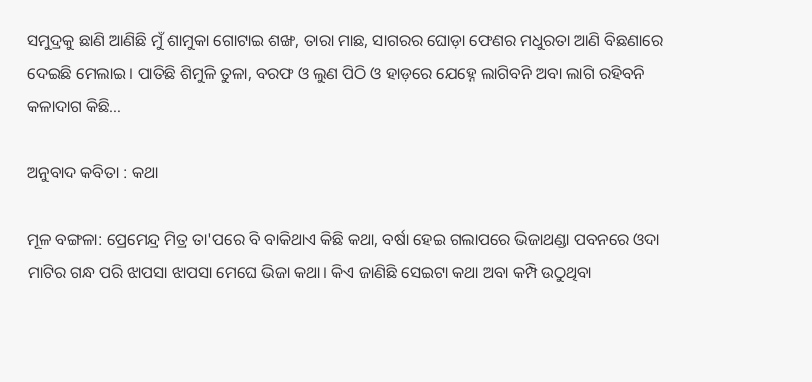ସମୁଦ୍ରକୁ ଛାଣି ଆଣିଛି ମୁଁ ଶାମୁକା ଗୋଟାଇ ଶଙ୍ଖ, ତାରା ମାଛ, ସାଗରର ଘୋଡ଼ା ଫେଣର ମଧୁରତା ଆଣି ବିଛଣାରେ ଦେଇଛି ମେଲାଇ। ପାତିଛି ଶିମୁଳି ତୁଳା, ବରଫ ଓ ଲୁଣ ପିଠି ଓ ହାଡ଼ରେ ଯେହ୍ନେ ଲାଗିବନି ଅବା ଲାଗି ରହିବନି କଳାଦାଗ କିଛି…

ଅନୁବାଦ କବିତା : କଥା

ମୂଳ ବଙ୍ଗଳା: ପ୍ରେମେନ୍ଦ୍ର ମିତ୍ର ତା'ପରେ ବି ବାକିଥାଏ କିଛି କଥା, ବର୍ଷା ହେଇ ଗଲାପରେ ଭିଜାଥଣ୍ଡା ପବନରେ ଓଦା ମାଟିର ଗନ୍ଧ ପରି ଝାପସା ଝାପସା ମେଘେ ଭିଜା କଥା। କିଏ ଜାଣିଛି ସେଇଟା କଥା ଅବା କମ୍ପି ଉଠୁଥିବା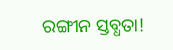ରଙ୍ଗୀନ ସ୍ତବ୍ଧତା!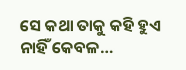ସେ କଥା ତାକୁ କହି ହୁଏ ନାହିଁ କେବଳ…